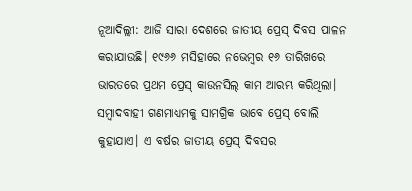ନୂଆଦିଲ୍ଲୀ: ଆଜି ସାରା ଦେଶରେ ଜାତୀୟ ପ୍ରେସ୍ ଦିବସ ପାଳନ କରାଯାଉଛି। ୧୯୬୬ ମସିହାରେ ନଭେମ୍ବର ୧୬ ତାରିଖରେ ଭାରତରେ ପ୍ରଥମ ପ୍ରେସ୍ କାଉନସିଲ୍ କାମ ଆରମ୍ଭ କରିଥିଲା। ସମ୍ବାଦବାହୀ ଗଣମାଧ୍ୟମକୁ ସାମଗ୍ରିକ ଭାବେ ପ୍ରେସ୍ ବୋଲି କୁହାଯାଏ। ଏ ବର୍ଷର ଜାତୀୟ ପ୍ରେସ୍ ଦିବସର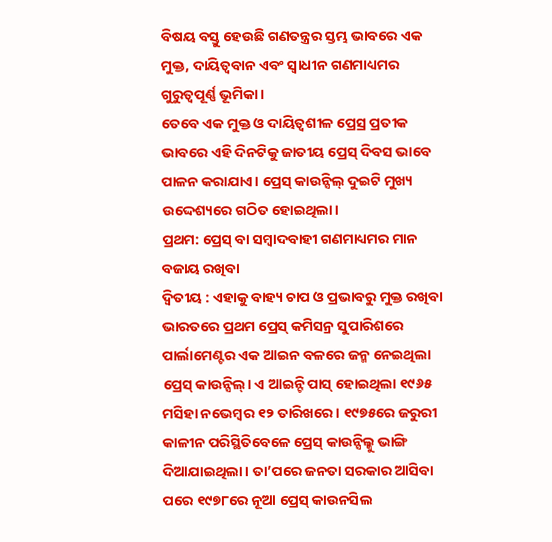ବିଷୟ ବସ୍ତୁ ହେଉଛି ଗଣତନ୍ତ୍ରର ସ୍ତମ୍ଭ ଭାବରେ ଏକ ମୁକ୍ତ, ଦାୟିତ୍ୱବାନ ଏବଂ ସ୍ୱାଧୀନ ଗଣମାଧ୍ୟମର ଗୁରୁତ୍ୱପୂର୍ଣ୍ଣ ଭୂମିକା।
ତେବେ ଏକ ମୁକ୍ତ ଓ ଦାୟିତ୍ୱଶୀଳ ପ୍ରେସ୍ର ପ୍ରତୀକ ଭାବରେ ଏହି ଦିନଟିକୁ ଜାତୀୟ ପ୍ରେସ୍ ଦିବସ ଭାବେ ପାଳନ କରାଯାଏ। ପ୍ରେସ୍ କାଉନ୍ସିଲ୍ ଦୁଇଟି ମୁଖ୍ୟ ଉଦ୍ଦେଶ୍ୟରେ ଗଠିତ ହୋଇଥିଲା।
ପ୍ରଥମ: ପ୍ରେସ୍ ବା ସମ୍ବାଦବାହୀ ଗଣମାଧ୍ୟମର ମାନ ବଜାୟ ରଖିବା
ଦ୍ୱିତୀୟ : ଏହାକୁ ବାହ୍ୟ ଚାପ ଓ ପ୍ରଭାବରୁ ମୁକ୍ତ ରଖିବା
ଭାରତରେ ପ୍ରଥମ ପ୍ରେସ୍ କମିସନ୍ର ସୁପାରିଶରେ ପାର୍ଲାମେଣ୍ଟର ଏକ ଆଇନ ବଳରେ ଜନ୍ମ ନେଇଥିଲା ପ୍ରେସ୍ କାଉନ୍ସିଲ୍। ଏ ଆଇନ୍ଟି ପାସ୍ ହୋଇଥିଲା ୧୯୬୫ ମସିହା ନଭେମ୍ବର ୧୨ ତାରିଖରେ। ୧୯୭୫ରେ ଜରୁରୀ କାଳୀନ ପରିସ୍ଥିତିବେଳେ ପ୍ରେସ୍ କାଉନ୍ସିଲ୍କୁ ଭାଙ୍ଗି ଦିଆଯାଇଥିଲା। ତା’ପରେ ଜନତା ସରକାର ଆସିବା ପରେ ୧୯୭୮ରେ ନୂଆ ପ୍ରେସ୍ କାଉନସିଲ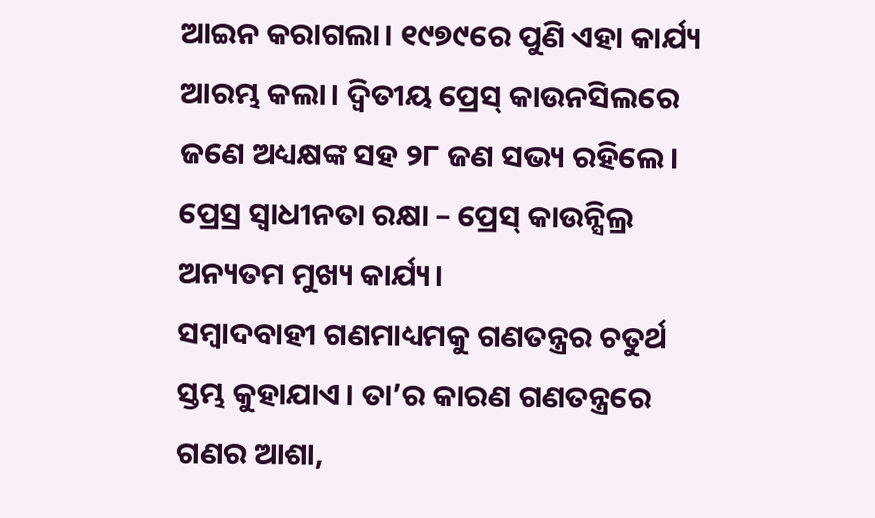ଆଇନ କରାଗଲା। ୧୯୭୯ରେ ପୁଣି ଏହା କାର୍ଯ୍ୟ ଆରମ୍ଭ କଲା। ଦ୍ୱିତୀୟ ପ୍ରେସ୍ କାଉନସିଲରେ ଜଣେ ଅଧ୍ୟକ୍ଷଙ୍କ ସହ ୨୮ ଜଣ ସଭ୍ୟ ରହିଲେ। ପ୍ରେସ୍ର ସ୍ୱାଧୀନତା ରକ୍ଷା – ପ୍ରେସ୍ କାଉନ୍ସିଲ୍ର ଅନ୍ୟତମ ମୁଖ୍ୟ କାର୍ଯ୍ୟ।
ସମ୍ବାଦବାହୀ ଗଣମାଧ୍ୟମକୁ ଗଣତନ୍ତ୍ରର ଚତୁର୍ଥ ସ୍ତମ୍ଭ କୁହାଯାଏ। ତା’ର କାରଣ ଗଣତନ୍ତ୍ରରେ ଗଣର ଆଶା,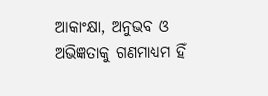ଆକାଂକ୍ଷା, ଅନୁଭବ ଓ ଅଭିଜ୍ଞତାକୁ ଗଣମାଧ୍ୟମ ହିଁ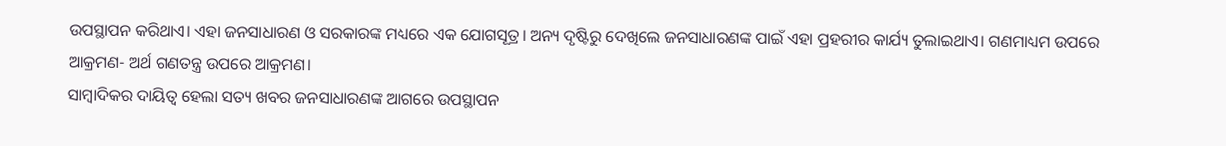ଉପସ୍ଥାପନ କରିଥାଏ। ଏହା ଜନସାଧାରଣ ଓ ସରକାରଙ୍କ ମଧ୍ୟରେ ଏକ ଯୋଗସୂତ୍ର। ଅନ୍ୟ ଦୃଷ୍ଟିରୁ ଦେଖିଲେ ଜନସାଧାରଣଙ୍କ ପାଇଁ ଏହା ପ୍ରହରୀର କାର୍ଯ୍ୟ ତୁଲାଇଥାଏ। ଗଣମାଧ୍ୟମ ଉପରେ ଆକ୍ରମଣ- ଅର୍ଥ ଗଣତନ୍ତ୍ର ଉପରେ ଆକ୍ରମଣ।
ସାମ୍ବାଦିକର ଦାୟିତ୍ୱ ହେଲା ସତ୍ୟ ଖବର ଜନସାଧାରଣଙ୍କ ଆଗରେ ଉପସ୍ଥାପନ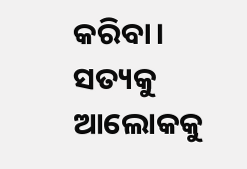କରିବା। ସତ୍ୟକୁ ଆଲୋକକୁ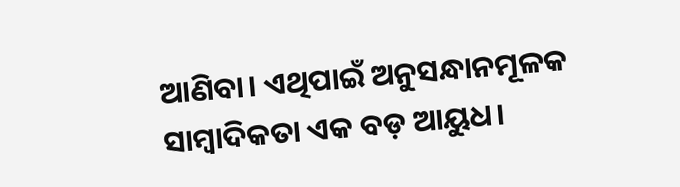ଆଣିବା। ଏଥିପାଇଁ ଅନୁସନ୍ଧାନମୂଳକ ସାମ୍ବାଦିକତା ଏକ ବଡ଼ ଆୟୁଧ।